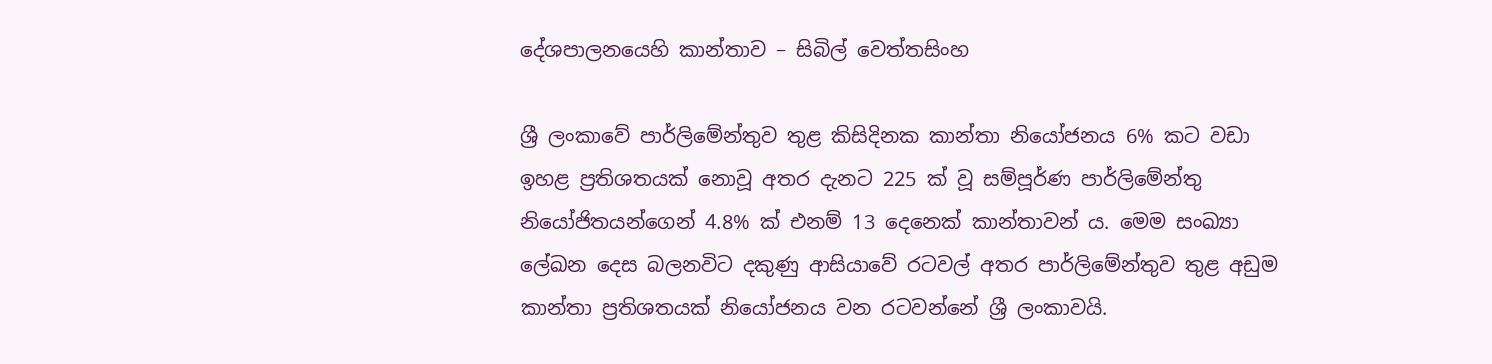දේශපාලනයෙහි කාන්තාව – සිබිල් වෙත්තසිංහ

ශ්‍රී ලංකාවේ පාර්ලිමේන්තුව තුළ කිසිදිනක කාන්තා නියෝජනය 6% කට වඩා ඉහළ ප්‍රතිශතයක් නොවූ අතර දැනට 225 ක් වූ සම්පූර්ණ පාර්ලිමේන්තු නියෝජිතයන්ගෙන් 4.8% ක් එනම් 13 දෙනෙක් කාන්තාවන් ය. මෙම සංඛ්‍යා ලේඛන දෙස බලනවිට දකුණු ආසියාවේ රටවල් අතර පාර්ලිමේන්තුව තුළ අඩුම කාන්තා ප්‍රතිශතයක් නියෝජනය වන රටවන්නේ ශ්‍රී ලංකාවයි.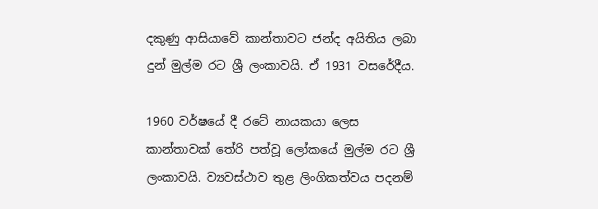දකුණු ආසියාවේ කාන්තාවට ජන්ද අයිතිය ලබා දුන් මුල්ම රට ශ්‍රී ලංකාවයි. ඒ 1931 වසරේදීය.

1960 වර්ෂයේ දී රටේ නායකයා ලෙස කාන්තාවක් තේරි පත්වූ ලෝකයේ මුල්ම රට ශ්‍රී ලංකාවයි. ව්‍යවස්ථාව තුළ ලිංගිකත්වය පදනම්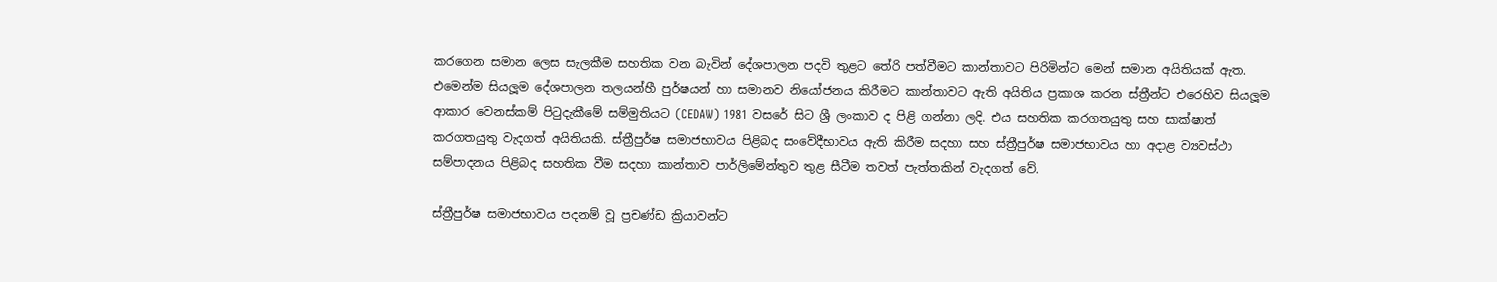කරගෙන සමාන ලෙස සැලකීම සහතික වන බැවින් දේශපාලන පදවි තුළට තේරි පත්වීමට කාන්තාවට පිරිමින්ට මෙන් සමාන අයිතියක් ඇත. එමෙන්ම සියලූම දේශපාලන තලයන්හී පුර්ෂයන් හා සමානව නියෝජනය කිරීමට කාන්තාවට ඇති අයිතිය ප්‍රකාශ කරන ස්ත්‍රීන්ට එරෙහිව සියලූම ආකාර වෙනස්කම් පිටුදැකීමේ සම්මුතියට (CEDAW) 1981 වසරේ සිට ශ්‍රී ලංකාව ද පිළි ගන්නා ලදි. එය සහතික කරගතයුතු සහ සාක්ෂාත් කරගතයුතු වැදගත් අයිතියකි. ස්ත්‍රීපුර්ෂ සමාජභාවය පිළිබද සංවේදීභාවය ඇති කිරීම සදහා සහ ස්ත්‍රීපුර්ෂ සමාජභාවය හා අදාළ ව්‍යවස්ථා සම්පාදනය පිළිබද සහතික වීම සදහා කාන්තාව පාර්ලිමේන්තුව තුළ සීටීම තවත් පැත්තකින් වැදගත් වේ.

ස්ත්‍රීපුර්ෂ සමාජභාවය පදනම් වූ ප්‍රචණ්ඩ ක්‍රියාවන්ට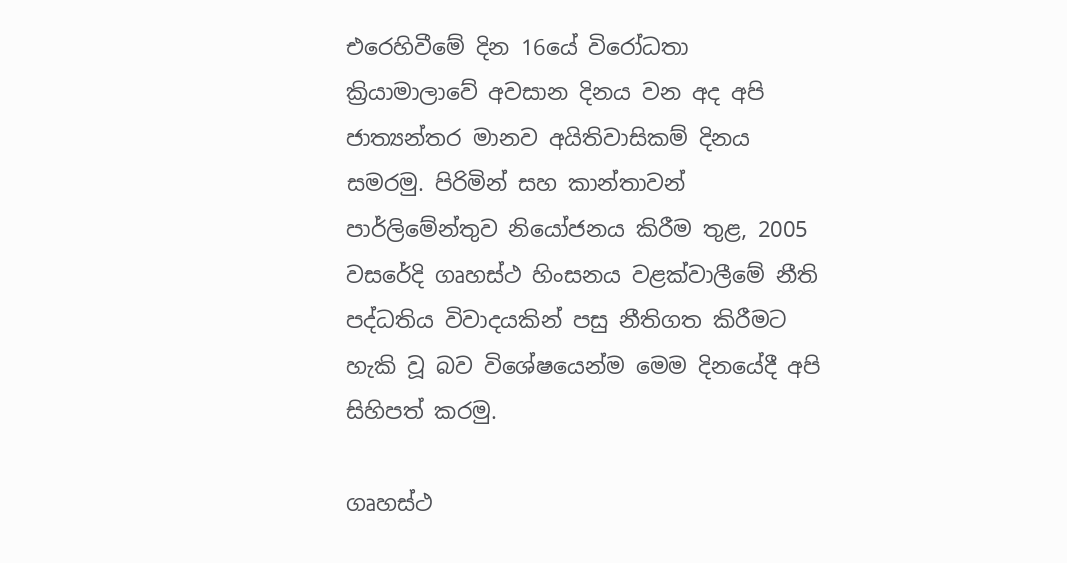එරෙහිවීමේ දින 16යේ විරෝධතා ක්‍රියාමාලාවේ අවසාන දිනය වන අද අපි ජාත්‍යන්තර මානව අයිතිවාසිකම් දිනය සමරමු. පිරිමින් සහ කාන්තාවන් පාර්ලිමේන්තුව නියෝජනය කිරීම තුළ, 2005 වසරේදි ගෘහස්ථ හිංසනය වළක්වාලීමේ නීති පද්ධතිය විවාදයකින් පසු නීතිගත කිරීමට හැකි වූ බව විශේෂයෙන්ම මෙම දිනයේදී අපි සිහිපත් කරමු.

ගෘහස්ථ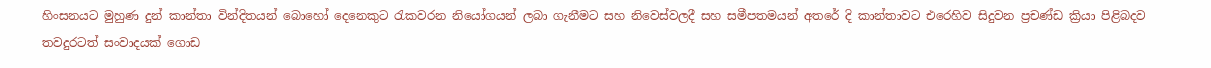හිංසනයට මුහුණ දුන් කාන්තා වින්දිතයන් බොහෝ දෙනෙකුට රැකවරන නියෝගයන් ලබා ගැනීමට සහ නිවෙස්වලදී සහ සමීපතමයන් අතරේ දි කාන්තාවට එරෙහිව සිදුවන ප්‍රචණ්ඩ ක්‍රියා පිළිබදව තවදුරටත් සංවාදයක් ගොඩ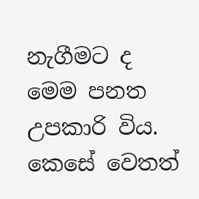නැගීමට ද මෙම පනත උපකාරි විය. කෙසේ වෙතත්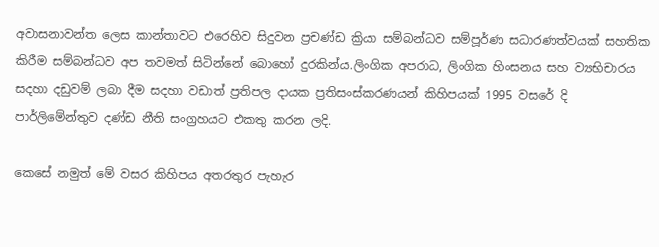අවාසනාවන්ත ලෙස කාන්තාවට එරෙහිව සිදුවන ප්‍රචණ්ඩ ක්‍රියා සම්බන්ධව සම්පූර්ණ සධාරණත්වයක් සහතික කිරීම සම්බන්ධව අප තවමත් සිටින්නේ බොහෝ දුරකින්ය.ලිංගික අපරාධ, ලිංගික හිංසනය සහ ව්‍යභිචාරය සදහා දඩුවම් ලබා දීම සදහා වඩාත් ප්‍රතිපල දායක ප්‍රතිසංස්කරණයන් කිහිපයක් 1995 වසරේ දි පාර්ලිමේන්තුව දණ්ඩ නීති සංග්‍රහයට එකතු කරන ලදි.

කෙසේ නමුත් මේ වසර කිහිපය අතරතුර පැහැර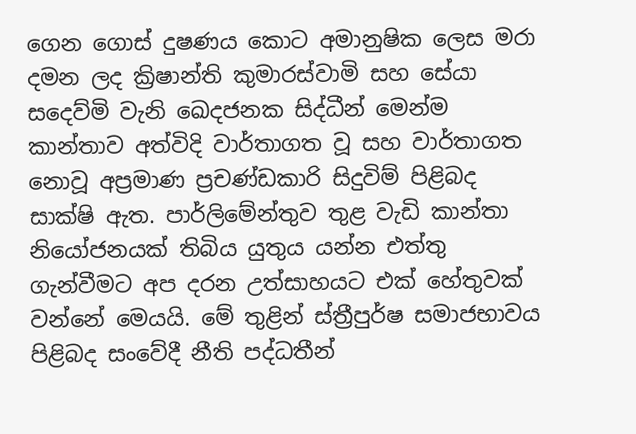ගෙන ගොස් දුෂණය කොට අමානුෂික ලෙස මරා දමන ලද ක්‍රිෂාන්ති කුමාරස්වාමි සහ සේයා සදෙව්මි වැනි ඛෙදජනක සිද්ධීන් මෙන්ම කාන්තාව අත්විදි වාර්තාගත වූ සහ වාර්තාගත නොවූ අප්‍රමාණ ප්‍රචණ්ඩකාරි සිදුවිම් පිළිබද සාක්ෂි ඇත. පාර්ලිමේන්තුව තුළ වැඩි කාන්තා නියෝජනයක් තිබිය යුතුය යන්න එත්තු ගැන්වීමට අප දරන උත්සාහයට එක් හේතුවක් වන්නේ මෙයයි. මේ තුළින් ස්ත්‍රීපුර්ෂ සමාජභාවය පිළිබද සංවේදී නීති පද්ධතීන්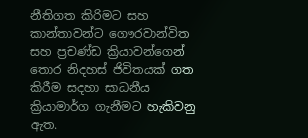නීතිගත කිරිමට සහ කාන්තාවන්ට ගෞරවාන්විත සහ ප්‍රචණ්ඩ ක්‍රියාවන්ගෙන් තොර නිදහස් ජිවිතයක් ගත කිරීම සදහා සාධනීය ක්‍රියාමාර්ග ගැනීමට හැකිවනු ඇත.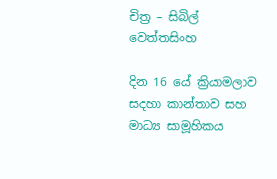චිත්‍ර – සිබිල් වෙත්තසිංහ

දින 16 යේ ක්‍රියාමලාව සදහා කාන්තාව සහ මාධ්‍ය සාමූහිකය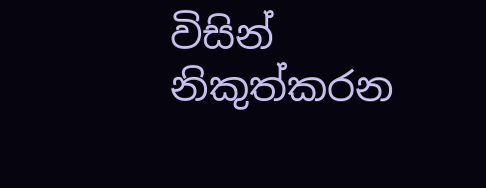විසින් නිකුත්කරන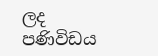ලද පණිවිඩය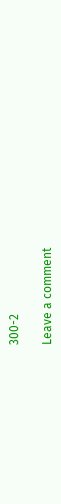300-2

Leave a comment